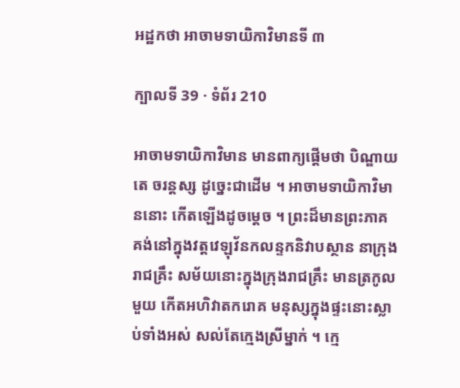អដ្ឋកថា អាចាមទាយិកាវិមានទី ៣

ក្បាលទី 39 · ទំព័រ 210

អាចាមទាយិកាវិមាន មានពាក្យផ្តើមថា បិណ្ឌាយ តេ ចរន្តស្ស ដូច្នេះជាដើម ។ អាចាមទាយិកាវិមាននោះ កើតឡើងដូចម្តេច ។ ព្រះដ៏មានព្រះភាគ គង់នៅក្នុងវត្តវេឡុវ័នកលន្ទកនិវាបស្ថាន នាក្រុង រាជគ្រឹះ សម័យនោះក្នុងក្រុងរាជគ្រឹះ មានត្រកូលមួយ កើតអហិវាតករោគ មនុស្សក្នុងផ្ទះនោះស្លាប់ទាំងអស់ សល់តែក្មេងស្រីម្នាក់ ។ ក្មេ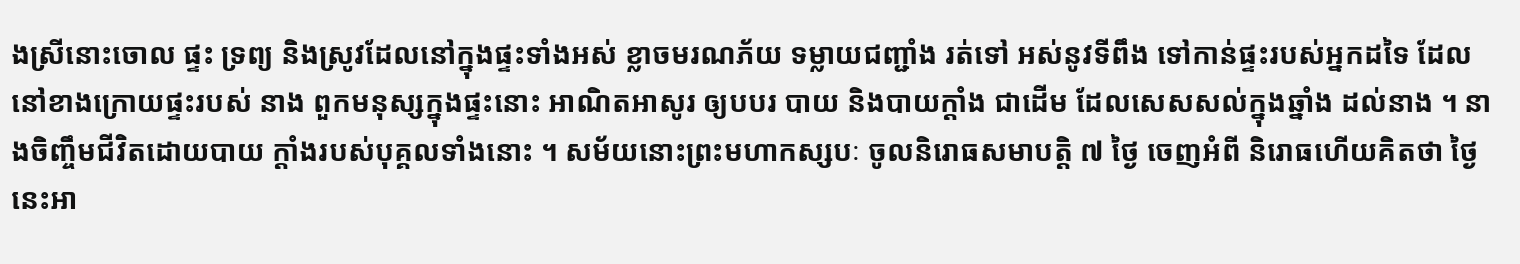ងស្រីនោះចោល ផ្ទះ ទ្រព្យ និងស្រូវដែលនៅក្នុងផ្ទះទាំងអស់ ខ្លាចមរណភ័យ ទម្លាយជញ្ជាំង រត់ទៅ អស់នូវទីពឹង ទៅកាន់ផ្ទះរបស់អ្នកដទៃ ដែលនៅខាងក្រោយផ្ទះរបស់ នាង ពួកមនុស្សក្នុងផ្ទះនោះ អាណិតអាសូរ ឲ្យបបរ បាយ និងបាយក្តាំង ជាដើម ដែលសេសសល់ក្នុងឆ្នាំង ដល់នាង ។ នាងចិញ្ចឹមជីវិតដោយបាយ ក្តាំងរបស់បុគ្គលទាំងនោះ ។ សម័យនោះព្រះមហាកស្សបៈ ចូលនិរោធសមាបត្តិ ៧ ថ្ងៃ ចេញអំពី និរោធហើយគិតថា ថ្ងៃនេះអា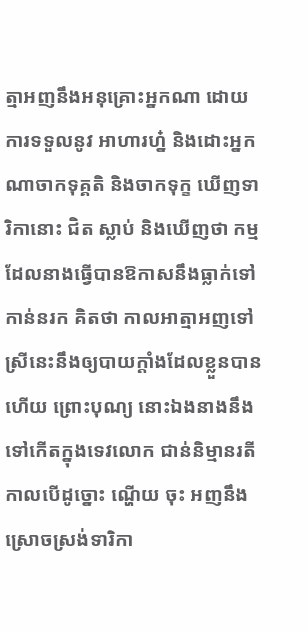ត្មាអញនឹងអនុគ្រោះអ្នកណា ដោយការទទួលនូវ អាហារហ្ន៎ និងដោះអ្នកណាចាកទុគ្គតិ និងចាកទុក្ខ ឃើញទារិកានោះ ជិត ស្លាប់ និងឃើញថា កម្មដែលនាងធ្វើបានឱកាសនឹងធ្លាក់ទៅកាន់នរក គិតថា កាលអាត្មាអញទៅ ស្រីនេះនឹងឲ្យបាយក្តាំងដែលខ្លួនបានហើយ ព្រោះបុណ្យ នោះឯងនាងនឹងទៅកើតក្នុងទេវលោក ជាន់និម្មានរតី កាលបើដូច្នោះ ណ្ហើយ ចុះ អញនឹងស្រោចស្រង់ទារិកា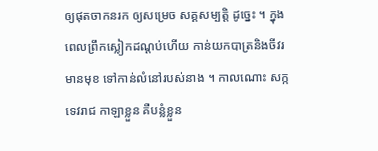ឲ្យផុតចាកនរក ឲ្យសម្រេច សគ្គសម្បត្តិ ដូច្នេះ ។ ក្នុងពេលព្រឹកស្លៀកដណ្តប់ហើយ កាន់យកបាត្រនិងចីវរ មានមុខ ទៅកាន់លំនៅរបស់នាង ។ កាលណោះ សក្កទេវរាជ កាឡាខ្លួន គឺបន្លំខ្លួន